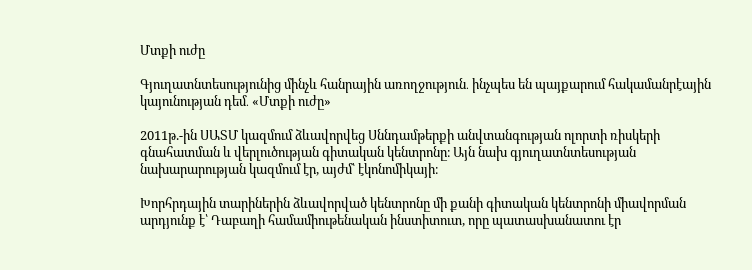Մտքի ուժը

Գյուղատնտեսությունից մինչև հանրային առողջություն․ ինչպես են պայքարում հակամանրէային կայունության դեմ․ «Մտքի ուժը»

2011թ.-ին ՍԱՏՄ կազմում ձևավորվեց Սննդամթերքի անվտանգության ոլորտի ռիսկերի գնահատման և վերլուծության գիտական կենտրոնը։ Այն նախ գյուղատնտեսության նախարարության կազմում էր, այժմ՝ էկոնոմիկայի։

Խորհրդային տարիներին ձևավորված կենտրոնը մի քանի գիտական կենտրոնի միավորման արդյունք է՝ Դաբաղի համամիութենական ինստիտուտ, որը պատասխանատու էր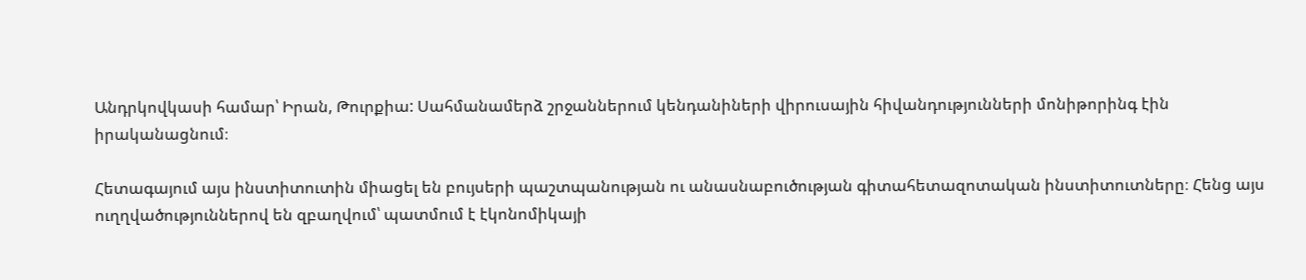Անդրկովկասի համար՝ Իրան, Թուրքիա: Սահմանամերձ շրջաններում կենդանիների վիրուսային հիվանդությունների մոնիթորինգ էին իրականացնում։

Հետագայում այս ինստիտուտին միացել են բույսերի պաշտպանության ու անասնաբուծության գիտահետազոտական ինստիտուտները։ Հենց այս ուղղվածություններով են զբաղվում՝ պատմում է էկոնոմիկայի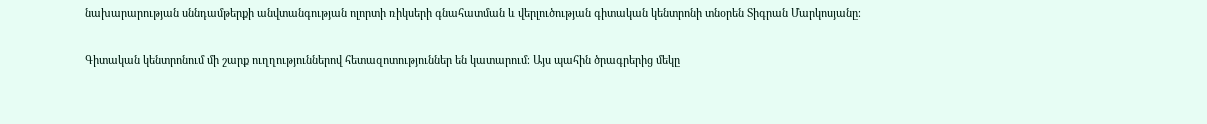նախարարության սննդամթերքի անվտանգության ոլորտի ռիկսերի գնահատման և վերլուծության գիտական կենտրոնի տնօրեն Տիգրան Մարկոսյանը։

Գիտական կենտրոնում մի շարք ուղղություններով հետազոտություններ են կատարում։ Այս պահին ծրագրերից մեկը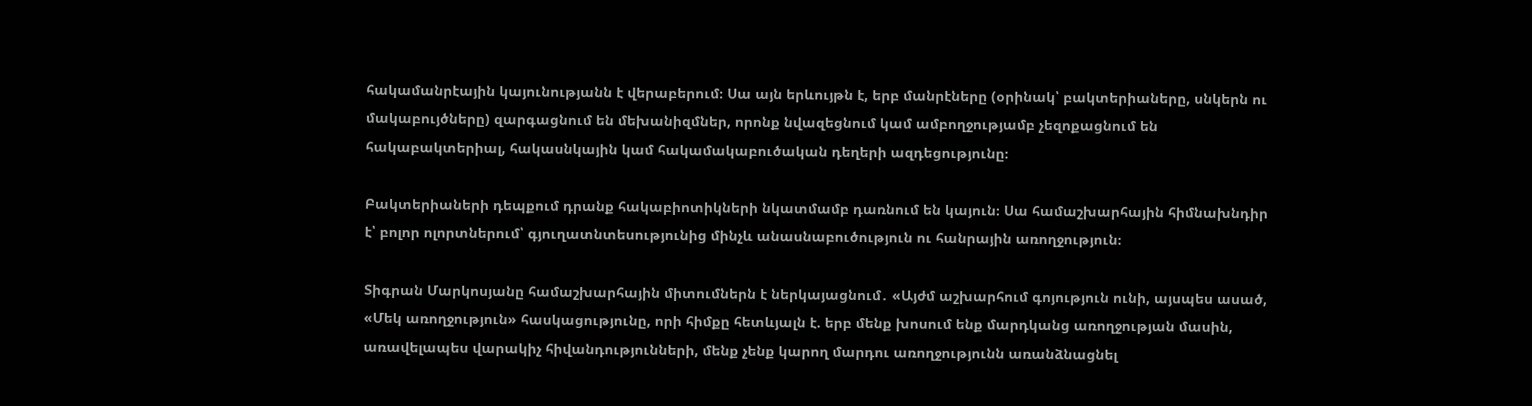հակամանրէային կայունությանն է վերաբերում։ Սա այն երևույթն է, երբ մանրէները (օրինակ՝ բակտերիաները, սնկերն ու մակաբույծները) զարգացնում են մեխանիզմներ, որոնք նվազեցնում կամ ամբողջությամբ չեզոքացնում են հակաբակտերիալ, հակասնկային կամ հակամակաբուծական դեղերի ազդեցությունը։

Բակտերիաների դեպքում դրանք հակաբիոտիկների նկատմամբ դառնում են կայուն։ Սա համաշխարհային հիմնախնդիր է՝ բոլոր ոլորտներում՝ գյուղատնտեսությունից մինչև անասնաբուծություն ու հանրային առողջություն։

Տիգրան Մարկոսյանը համաշխարհային միտումներն է ներկայացնում․ «Այժմ աշխարհում գոյություն ունի, այսպես ասած, «Մեկ առողջություն» հասկացությունը, որի հիմքը հետևյալն է. երբ մենք խոսում ենք մարդկանց առողջության մասին, առավելապես վարակիչ հիվանդությունների, մենք չենք կարող մարդու առողջությունն առանձնացնել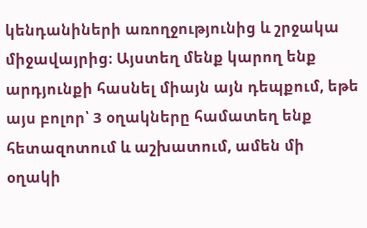կենդանիների առողջությունից և շրջակա միջավայրից։ Այստեղ մենք կարող ենք արդյունքի հասնել միայն այն դեպքում, եթե այս բոլոր՝ 3 օղակները համատեղ ենք հետազոտում և աշխատում, ամեն մի օղակի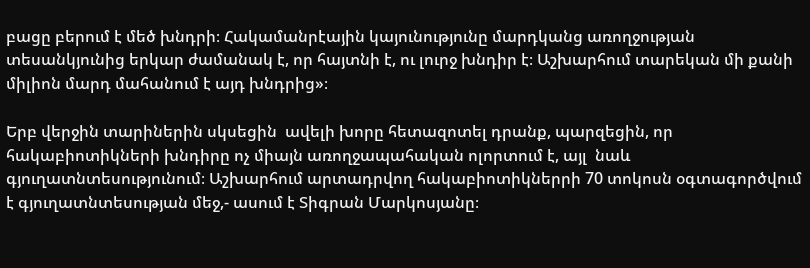բացը բերում է մեծ խնդրի։ Հակամանրէային կայունությունը մարդկանց առողջության տեսանկյունից երկար ժամանակ է, որ հայտնի է, ու լուրջ խնդիր է։ Աշխարհում տարեկան մի քանի միլիոն մարդ մահանում է այդ խնդրից»։

Երբ վերջին տարիներին սկսեցին  ավելի խորը հետազոտել դրանք, պարզեցին, որ հակաբիոտիկների խնդիրը ոչ միայն առողջապահական ոլորտում է, այլ  նաև գյուղատնտեսությունում։ Աշխարհում արտադրվող հակաբիոտիկներրի 70 տոկոսն օգտագործվում է գյուղատնտեսության մեջ,- ասում է Տիգրան Մարկոսյանը։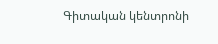Գիտական կենտրոնի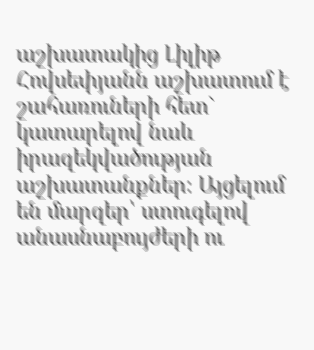աշխատակից Լիլիթ Հովսեփյանն աշխատում է շահառուների հետ` կատարելով նաև իրազեկվածության աշխատանքներ։ Այցելում են մարզեր՝ ստուգելով անասնաբույժերի ու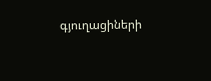գյուղացիների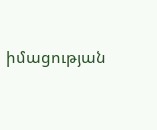իմացության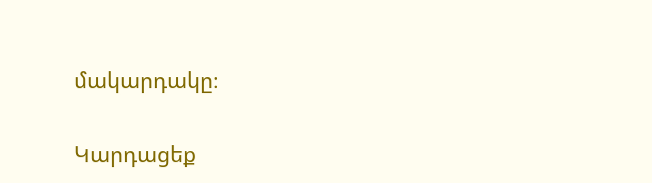մակարդակը։

Կարդացեք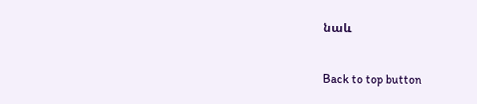նաև

Back to top button